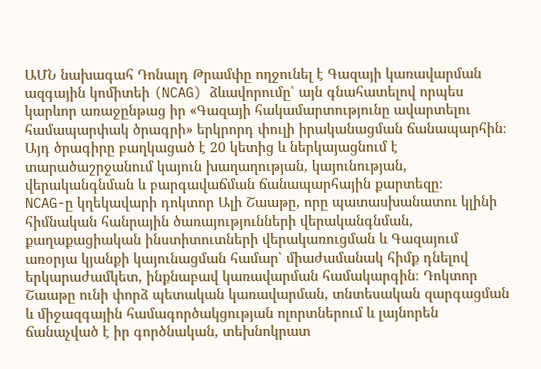ԱՄՆ նախագահ Դոնալդ Թրամփը ողջունել է Գազայի կառավարման ազգային կոմիտեի (NCAG) ձևավորումը՝ այն գնահատելով որպես կարևոր առաջընթաց իր «Գազայի հակամարտությունը ավարտելու համապարփակ ծրագրի» երկրորդ փուլի իրականացման ճանապարհին։ Այդ ծրագիրը բաղկացած է 20 կետից և ներկայացնում է տարածաշրջանում կայուն խաղաղության, կայունության, վերականգնման և բարգավաճման ճանապարհային քարտեզը։
NCAG-ը կղեկավարի դոկտոր Ալի Շաաթը, որը պատասխանատու կլինի հիմնական հանրային ծառայությունների վերականգնման, քաղաքացիական ինստիտուտների վերակառուցման և Գազայում առօրյա կյանքի կայունացման համար՝ միաժամանակ հիմք դնելով երկարաժամկետ, ինքնաբավ կառավարման համակարգին։ Դոկտոր Շաաթը ունի փորձ պետական կառավարման, տնտեսական զարգացման և միջազգային համագործակցության ոլորտներում և լայնորեն ճանաչված է իր գործնական, տեխնոկրատ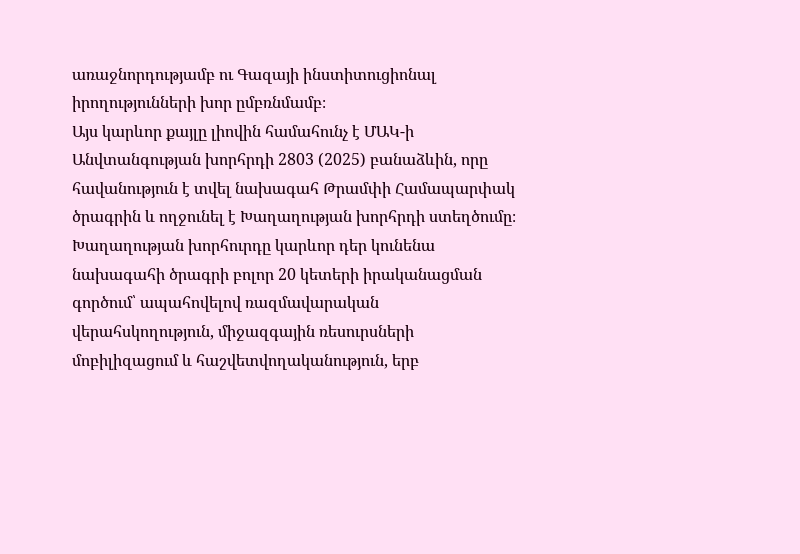առաջնորդությամբ ու Գազայի ինստիտուցիոնալ իրողությունների խոր ըմբռնմամբ։
Այս կարևոր քայլը լիովին համահունչ է ՄԱԿ-ի Անվտանգության խորհրդի 2803 (2025) բանաձևին, որը հավանություն է տվել նախագահ Թրամփի Համապարփակ ծրագրին և ողջունել է Խաղաղության խորհրդի ստեղծումը։ Խաղաղության խորհուրդը կարևոր դեր կունենա նախագահի ծրագրի բոլոր 20 կետերի իրականացման գործում՝ ապահովելով ռազմավարական վերահսկողություն, միջազգային ռեսուրսների մոբիլիզացում և հաշվետվողականություն, երբ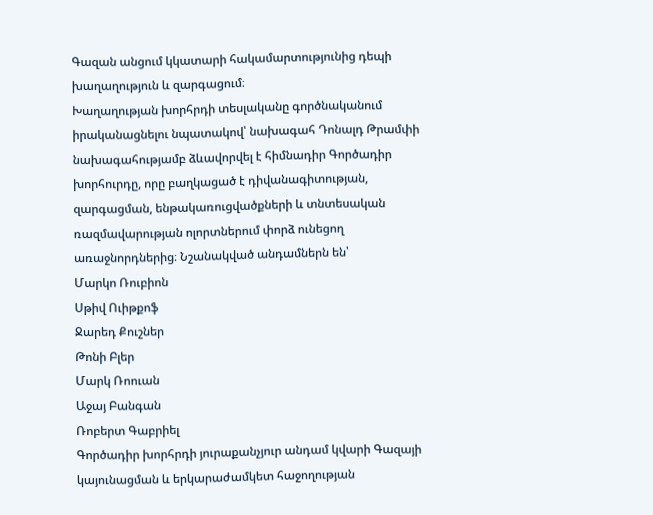Գազան անցում կկատարի հակամարտությունից դեպի խաղաղություն և զարգացում։
Խաղաղության խորհրդի տեսլականը գործնականում իրականացնելու նպատակով՝ նախագահ Դոնալդ Թրամփի նախագահությամբ ձևավորվել է հիմնադիր Գործադիր խորհուրդը, որը բաղկացած է դիվանագիտության, զարգացման, ենթակառուցվածքների և տնտեսական ռազմավարության ոլորտներում փորձ ունեցող առաջնորդներից։ Նշանակված անդամներն են՝
Մարկո Ռուբիոն
Սթիվ Ուիթքոֆ
Ջարեդ Քուշներ
Թոնի Բլեր
Մարկ Ռոուան
Աջայ Բանգան
Ռոբերտ Գաբրիել
Գործադիր խորհրդի յուրաքանչյուր անդամ կվարի Գազայի կայունացման և երկարաժամկետ հաջողության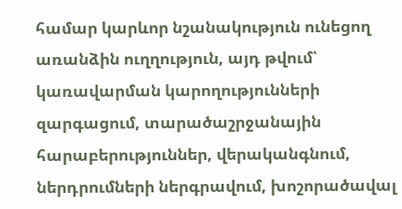համար կարևոր նշանակություն ունեցող առանձին ուղղություն, այդ թվում՝ կառավարման կարողությունների զարգացում, տարածաշրջանային հարաբերություններ, վերականգնում, ներդրումների ներգրավում, խոշորածավալ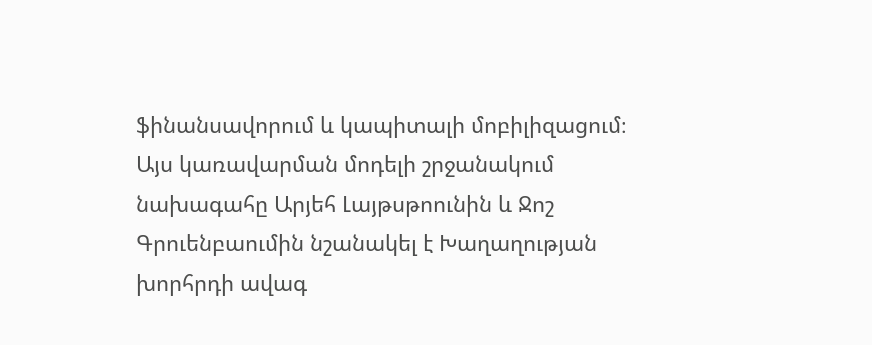ֆինանսավորում և կապիտալի մոբիլիզացում։
Այս կառավարման մոդելի շրջանակում նախագահը Արյեհ Լայթսթոունին և Ջոշ Գրուենբաումին նշանակել է Խաղաղության խորհրդի ավագ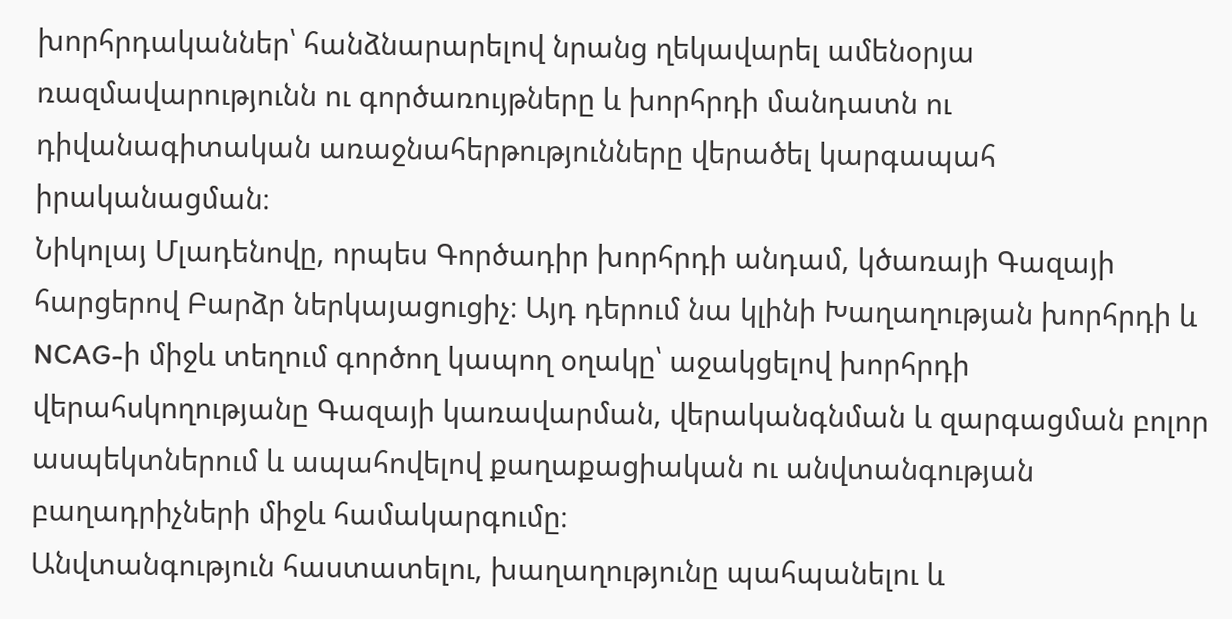խորհրդականներ՝ հանձնարարելով նրանց ղեկավարել ամենօրյա ռազմավարությունն ու գործառույթները և խորհրդի մանդատն ու դիվանագիտական առաջնահերթությունները վերածել կարգապահ իրականացման։
Նիկոլայ Մլադենովը, որպես Գործադիր խորհրդի անդամ, կծառայի Գազայի հարցերով Բարձր ներկայացուցիչ։ Այդ դերում նա կլինի Խաղաղության խորհրդի և NCAG-ի միջև տեղում գործող կապող օղակը՝ աջակցելով խորհրդի վերահսկողությանը Գազայի կառավարման, վերականգնման և զարգացման բոլոր ասպեկտներում և ապահովելով քաղաքացիական ու անվտանգության բաղադրիչների միջև համակարգումը։
Անվտանգություն հաստատելու, խաղաղությունը պահպանելու և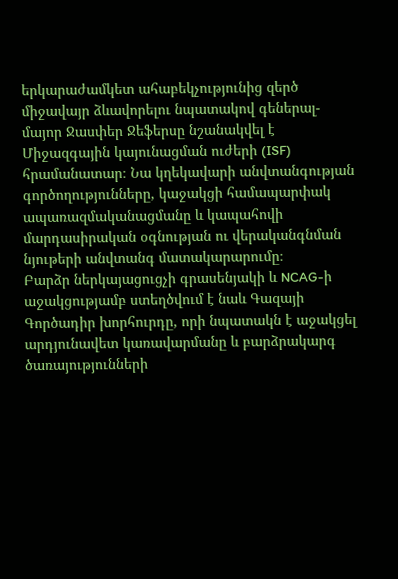երկարաժամկետ ահաբեկչությունից զերծ միջավայր ձևավորելու նպատակով գեներալ-մայոր Ջասփեր Ջեֆերսը նշանակվել է Միջազգային կայունացման ուժերի (ISF) հրամանատար։ Նա կղեկավարի անվտանգության գործողությունները, կաջակցի համապարփակ ապառազմականացմանը և կապահովի մարդասիրական օգնության ու վերականգնման նյութերի անվտանգ մատակարարումը։
Բարձր ներկայացուցչի գրասենյակի և NCAG-ի աջակցությամբ ստեղծվում է նաև Գազայի Գործադիր խորհուրդը, որի նպատակն է աջակցել արդյունավետ կառավարմանը և բարձրակարգ ծառայությունների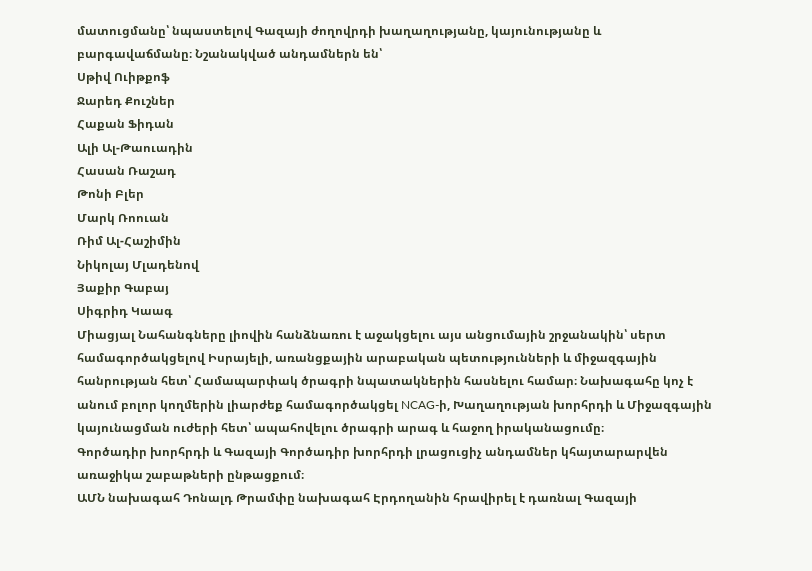մատուցմանը՝ նպաստելով Գազայի ժողովրդի խաղաղությանը, կայունությանը և բարգավաճմանը։ Նշանակված անդամներն են՝
Սթիվ Ուիթքոֆ
Ջարեդ Քուշներ
Հաքան Ֆիդան
Ալի Ալ-Թաուադին
Հասան Ռաշադ
Թոնի Բլեր
Մարկ Ռոուան
Ռիմ Ալ-Հաշիմին
Նիկոլայ Մլադենով
Յաքիր Գաբայ
Սիգրիդ Կաագ
Միացյալ Նահանգները լիովին հանձնառու է աջակցելու այս անցումային շրջանակին՝ սերտ համագործակցելով Իսրայելի, առանցքային արաբական պետությունների և միջազգային հանրության հետ՝ Համապարփակ ծրագրի նպատակներին հասնելու համար։ Նախագահը կոչ է անում բոլոր կողմերին լիարժեք համագործակցել NCAG-ի, Խաղաղության խորհրդի և Միջազգային կայունացման ուժերի հետ՝ ապահովելու ծրագրի արագ և հաջող իրականացումը։
Գործադիր խորհրդի և Գազայի Գործադիր խորհրդի լրացուցիչ անդամներ կհայտարարվեն առաջիկա շաբաթների ընթացքում։
ԱՄՆ նախագահ Դոնալդ Թրամփը նախագահ Էրդողանին հրավիրել է դառնալ Գազայի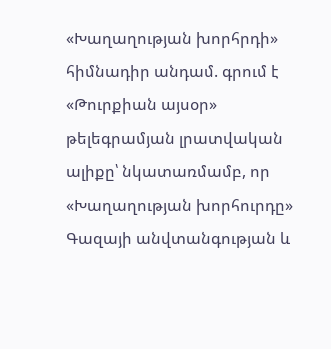«Խաղաղության խորհրդի» հիմնադիր անդամ. գրում է «Թուրքիան այսօր» թելեգրամյան լրատվական ալիքը՝ նկատառմամբ, որ «Խաղաղության խորհուրդը» Գազայի անվտանգության և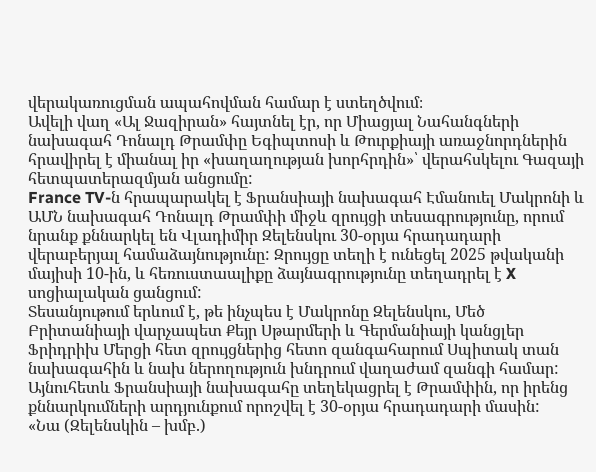վերակառուցման ապահովման համար է ստեղծվում։
Ավելի վաղ «Ալ Ջազիրան» հայտնել էր, որ Միացյալ Նահանգների նախագահ Դոնալդ Թրամփը Եգիպտոսի և Թուրքիայի առաջնորդներին հրավիրել է միանալ իր «խաղաղության խորհրդին»՝ վերահսկելու Գազայի հետպատերազմյան անցումը:
France TV-ն հրապարակել է Ֆրանսիայի նախագահ Էմանուել Մակրոնի և ԱՄՆ նախագահ Դոնալդ Թրամփի միջև զրույցի տեսագրությունը, որում նրանք քննարկել են Վլադիմիր Զելենսկու 30-օրյա հրադադարի վերաբերյալ համաձայնությունը: Զրույցը տեղի է ունեցել 2025 թվականի մայիսի 10-ին, և հեռուստաալիքը ձայնագրությունը տեղադրել է X սոցիալական ցանցում:
Տեսանյութում երևում է, թե ինչպես է Մակրոնը Զելենսկու, Մեծ Բրիտանիայի վարչապետ Քեյր Սթարմերի և Գերմանիայի կանցլեր Ֆրիդրիխ Մերցի հետ զրույցներից հետո զանգահարում Սպիտակ տան նախագահին և նախ ներողություն խնդրում վաղաժամ զանգի համար: Այնուհետև Ֆրանսիայի նախագահը տեղեկացրել է Թրամփին, որ իրենց քննարկումների արդյունքում որոշվել է 30-օրյա հրադադարի մասին:
«Նա (Զելենսկին – խմբ.)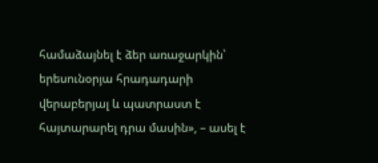համաձայնել է ձեր առաջարկին՝ երեսունօրյա հրադադարի վերաբերյալ և պատրաստ է հայտարարել դրա մասին», – ասել է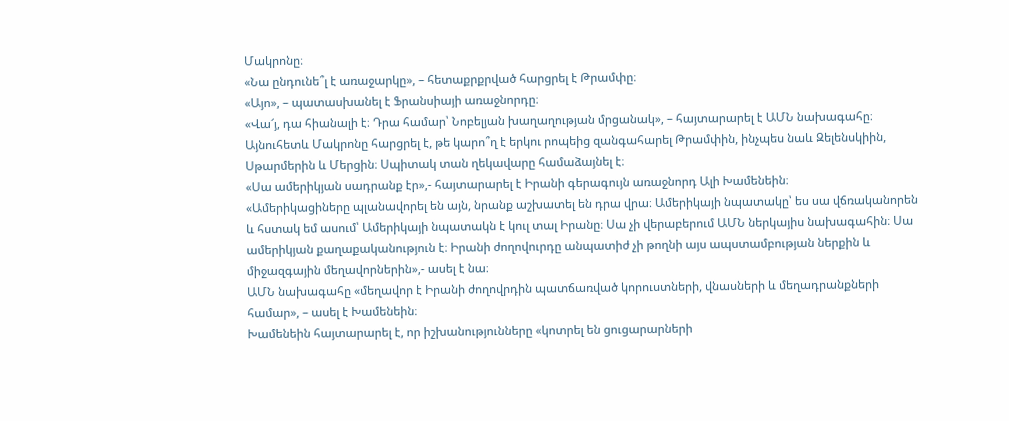Մակրոնը։
«Նա ընդունե՞լ է առաջարկը», – հետաքրքրված հարցրել է Թրամփը։
«Այո», – պատասխանել է Ֆրանսիայի առաջնորդը։
«Վա՜յ, դա հիանալի է։ Դրա համար՝ Նոբելյան խաղաղության մրցանակ», – հայտարարել է ԱՄՆ նախագահը։
Այնուհետև Մակրոնը հարցրել է, թե կարո՞ղ է երկու րոպեից զանգահարել Թրամփին, ինչպես նաև Զելենսկիին, Սթարմերին և Մերցին։ Սպիտակ տան ղեկավարը համաձայնել է։
«Սա ամերիկյան սադրանք էր»,- հայտարարել է Իրանի գերագույն առաջնորդ Ալի Խամենեին։
«Ամերիկացիները պլանավորել են այն, նրանք աշխատել են դրա վրա։ Ամերիկայի նպատակը՝ ես սա վճռականորեն և հստակ եմ ասում՝ Ամերիկայի նպատակն է կուլ տալ Իրանը։ Սա չի վերաբերում ԱՄՆ ներկայիս նախագահին։ Սա ամերիկյան քաղաքականություն է։ Իրանի ժողովուրդը անպատիժ չի թողնի այս ապստամբության ներքին և միջազգային մեղավորներին»,- ասել է նա։
ԱՄՆ նախագահը «մեղավոր է Իրանի ժողովրդին պատճառված կորուստների, վնասների և մեղադրանքների համար», – ասել է Խամենեին։
Խամենեին հայտարարել է, որ իշխանությունները «կոտրել են ցուցարարների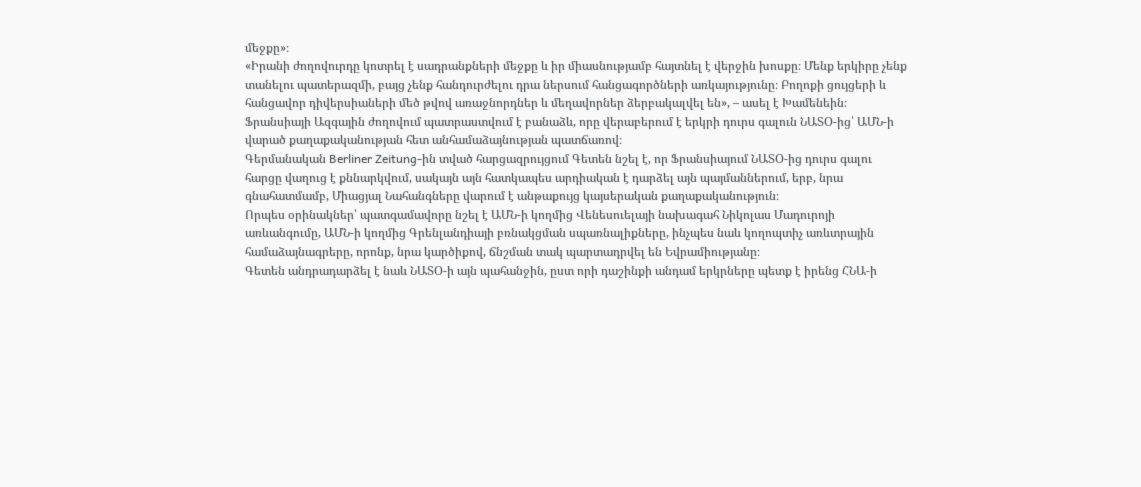մեջքը»։
«Իրանի ժողովուրդը կոտրել է սադրանքների մեջքը և իր միասնությամբ հայտնել է վերջին խոսքը։ Մենք երկիրը չենք տանելու պատերազմի, բայց չենք հանդուրժելու դրա ներսում հանցագործների առկայությունը։ Բողոքի ցույցերի և հանցավոր դիվերսիաների մեծ թվով առաջնորդներ և մեղավորներ ձերբակալվել են», – ասել է Խամենեին։
Ֆրանսիայի Ազգային ժողովում պատրաստվում է բանաձև, որը վերաբերում է երկրի դուրս գալուն ՆԱՏՕ-ից՝ ԱՄՆ-ի վարած քաղաքականության հետ անհամաձայնության պատճառով։
Գերմանական Berliner Zeitung-ին տված հարցազրույցում Գետեն նշել է, որ Ֆրանսիայում ՆԱՏՕ-ից դուրս գալու հարցը վաղուց է քննարկվում, սակայն այն հատկապես արդիական է դարձել այն պայմաններում, երբ, նրա գնահատմամբ, Միացյալ Նահանգները վարում է անթաքույց կայսերական քաղաքականություն։
Որպես օրինակներ՝ պատգամավորը նշել է ԱՄՆ-ի կողմից Վենեսուելայի նախագահ Նիկոլաս Մադուրոյի առևանգումը, ԱՄՆ-ի կողմից Գրենլանդիայի բռնակցման սպառնալիքները, ինչպես նաև կողոպտիչ առևտրային համաձայնագրերը, որոնք, նրա կարծիքով, ճնշման տակ պարտադրվել են Եվրամիությանը։
Գետեն անդրադարձել է նաև ՆԱՏՕ-ի այն պահանջին, ըստ որի դաշինքի անդամ երկրները պետք է իրենց ՀՆԱ-ի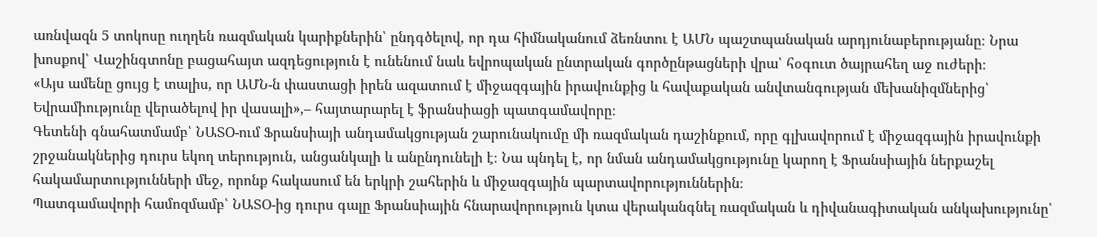առնվազն 5 տոկոսը ուղղեն ռազմական կարիքներին՝ ընդգծելով, որ դա հիմնականում ձեռնտու է ԱՄՆ պաշտպանական արդյունաբերությանը։ Նրա խոսքով՝ Վաշինգտոնը բացահայտ ազդեցություն է ունենում նաև եվրոպական ընտրական գործընթացների վրա՝ հօգուտ ծայրահեղ աջ ուժերի։
«Այս ամենը ցույց է տալիս, որ ԱՄՆ-ն փաստացի իրեն ազատում է միջազգային իրավունքից և հավաքական անվտանգության մեխանիզմներից՝ Եվրամիությունը վերածելով իր վասալի»,– հայտարարել է ֆրանսիացի պատգամավորը։
Գետենի գնահատմամբ՝ ՆԱՏՕ-ում Ֆրանսիայի անդամակցության շարունակումը մի ռազմական դաշինքում, որը գլխավորում է միջազգային իրավունքի շրջանակներից դուրս եկող տերություն, անցանկալի և անընդունելի է։ Նա պնդել է, որ նման անդամակցությունը կարող է Ֆրանսիային ներքաշել հակամարտությունների մեջ, որոնք հակասում են երկրի շահերին և միջազգային պարտավորություններին։
Պատգամավորի համոզմամբ՝ ՆԱՏՕ-ից դուրս գալը Ֆրանսիային հնարավորություն կտա վերականգնել ռազմական և դիվանագիտական անկախությունը՝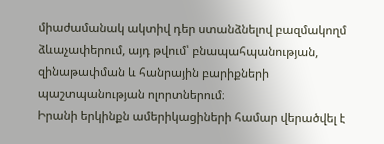միաժամանակ ակտիվ դեր ստանձնելով բազմակողմ ձևաչափերում, այդ թվում՝ բնապահպանության, զինաթափման և հանրային բարիքների պաշտպանության ոլորտներում։
Իրանի երկինքն ամերիկացիների համար վերածվել է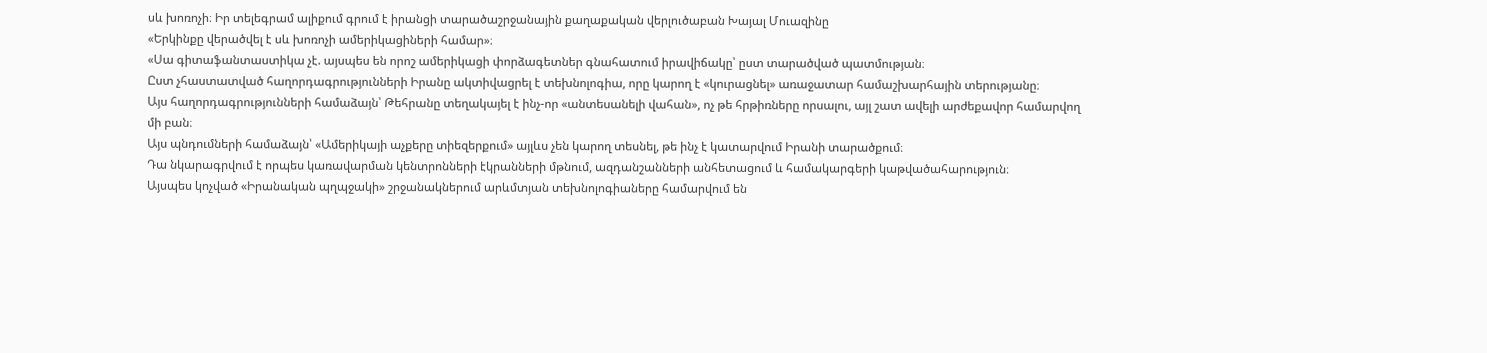սև խոռոչի։ Իր տելեգրամ ալիքում գրում է իրանցի տարածաշրջանային քաղաքական վերլուծաբան Խայալ Մուազինը
«Երկինքը վերածվել է սև խոռոչի ամերիկացիների համար»։
«Սա գիտաֆանտաստիկա չէ. այսպես են որոշ ամերիկացի փորձագետներ գնահատում իրավիճակը՝ ըստ տարածված պատմության։
Ըստ չհաստատված հաղորդագրությունների Իրանը ակտիվացրել է տեխնոլոգիա, որը կարող է «կուրացնել» առաջատար համաշխարհային տերությանը։
Այս հաղորդագրությունների համաձայն՝ Թեհրանը տեղակայել է ինչ-որ «անտեսանելի վահան», ոչ թե հրթիռները որսալու, այլ շատ ավելի արժեքավոր համարվող մի բան։
Այս պնդումների համաձայն՝ «Ամերիկայի աչքերը տիեզերքում» այլևս չեն կարող տեսնել, թե ինչ է կատարվում Իրանի տարածքում։
Դա նկարագրվում է որպես կառավարման կենտրոնների էկրանների մթնում, ազդանշանների անհետացում և համակարգերի կաթվածահարություն։
Այսպես կոչված «Իրանական պղպջակի» շրջանակներում արևմտյան տեխնոլոգիաները համարվում են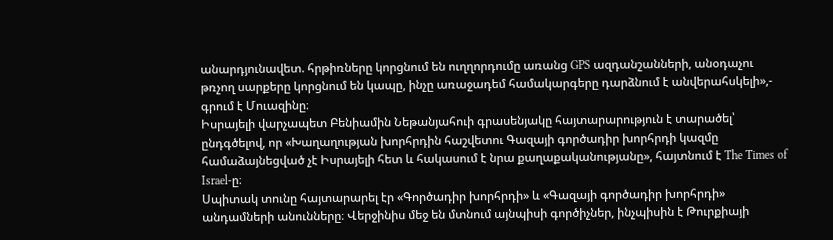անարդյունավետ. հրթիռները կորցնում են ուղղորդումը առանց GPS ազդանշանների, անօդաչու թռչող սարքերը կորցնում են կապը, ինչը առաջադեմ համակարգերը դարձնում է անվերահսկելի»,- գրում է Մուազինը։
Իսրայելի վարչապետ Բենիամին Նեթանյահուի գրասենյակը հայտարարություն է տարածել՝ ընդգծելով, որ «Խաղաղության խորհրդին հաշվետու Գազայի գործադիր խորհրդի կազմը համաձայնեցված չէ Իսրայելի հետ և հակասում է նրա քաղաքականությանը», հայտնում է The Times of Israel-ը։
Սպիտակ տունը հայտարարել էր «Գործադիր խորհրդի» և «Գազայի գործադիր խորհրդի» անդամների անունները։ Վերջինիս մեջ են մտնում այնպիսի գործիչներ, ինչպիսին է Թուրքիայի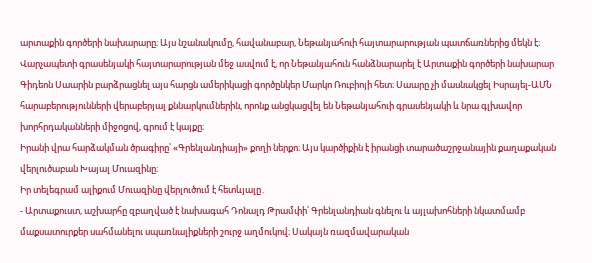արտաքին գործերի նախարարը։ Այս նշանակումը, հավանաբար, Նեթանյահուի հայտարարության պատճառներից մեկն է։
Վարչապետի գրասենյակի հայտարարության մեջ ասվում է, որ Նեթանյահուն հանձնարարել է Արտաքին գործերի նախարար Գիդեոն Սաարին բարձրացնել այս հարցն ամերիկացի գործընկեր Մարկո Ռուբիոյի հետ։ Սաարը չի մասնակցել Իսրայել-ԱՄՆ հարաբերությունների վերաբերյալ քննարկումներին, որոնք անցկացվել են Նեթանյահուի գրասենյակի և նրա գլխավոր խորհրդականների միջոցով, գրում է կայքը։
Իրանի վրա հարձակման ծրագիրը՝ «Գրենլանդիայի» քողի ներքո։ Այս կարծիքին է իրանցի տարածաշրջանային քաղաքական վերլուծաբան Խայալ Մուազինը։
Իր տելեգրամ ալիքում Մուազինը վերլուծում է հետևյալը․
- Արտաքուստ, աշխարհը զբաղված է նախագահ Դոնալդ Թրամփի՝ Գրենլանդիան գնելու և այլախոհների նկատմամբ մաքսատուրքեր սահմանելու սպառնալիքների շուրջ աղմուկով։ Սակայն ռազմավարական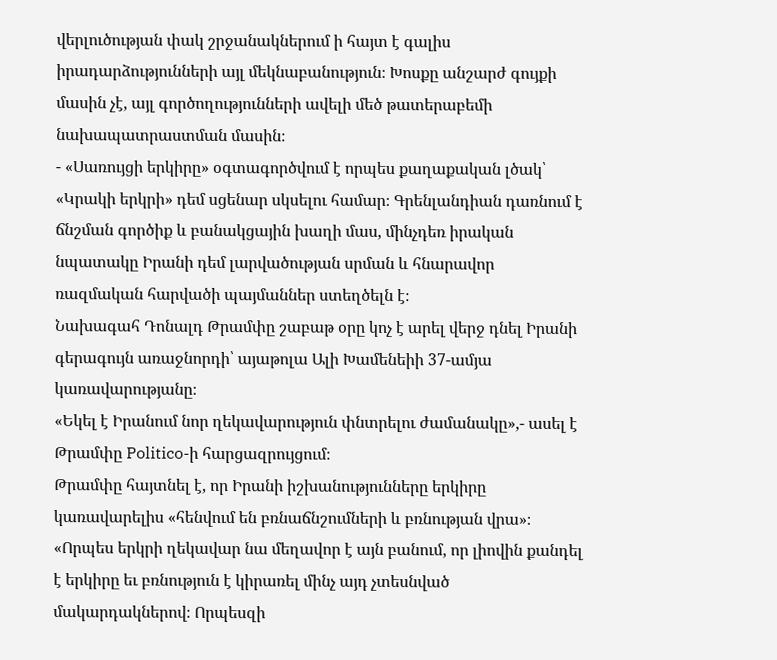վերլուծության փակ շրջանակներում ի հայտ է գալիս իրադարձությունների այլ մեկնաբանություն։ Խոսքը անշարժ գույքի մասին չէ, այլ գործողությունների ավելի մեծ թատերաբեմի նախապատրաստման մասին։
- «Սառույցի երկիրը» օգտագործվում է որպես քաղաքական լծակ՝ «Կրակի երկրի» դեմ սցենար սկսելու համար։ Գրենլանդիան դառնում է ճնշման գործիք և բանակցային խաղի մաս, մինչդեռ իրական նպատակը Իրանի դեմ լարվածության սրման և հնարավոր ռազմական հարվածի պայմաններ ստեղծելն է։
Նախագահ Դոնալդ Թրամփը շաբաթ օրը կոչ է արել վերջ դնել Իրանի գերագույն առաջնորդի՝ այաթոլա Ալի Խամենեիի 37-ամյա կառավարությանը։
«Եկել է Իրանում նոր ղեկավարություն փնտրելու ժամանակը»,- ասել է Թրամփը Politico-ի հարցազրույցում։
Թրամփը հայտնել է, որ Իրանի իշխանությունները երկիրը կառավարելիս «հենվում են բռնաճնշումների և բռնության վրա»։
«Որպես երկրի ղեկավար նա մեղավոր է այն բանում, որ լիովին քանդել է երկիրը եւ բռնություն է կիրառել մինչ այդ չտեսնված մակարդակներով։ Որպեսզի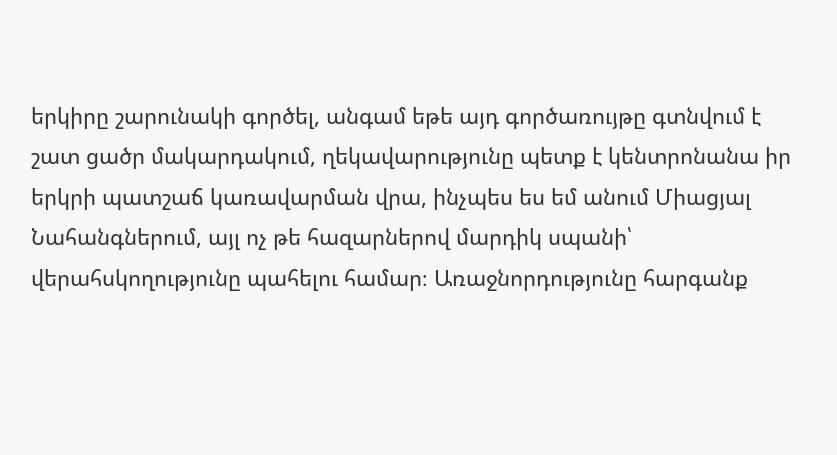երկիրը շարունակի գործել, անգամ եթե այդ գործառույթը գտնվում է շատ ցածր մակարդակում, ղեկավարությունը պետք է կենտրոնանա իր երկրի պատշաճ կառավարման վրա, ինչպես ես եմ անում Միացյալ Նահանգներում, այլ ոչ թե հազարներով մարդիկ սպանի՝ վերահսկողությունը պահելու համար։ Առաջնորդությունը հարգանք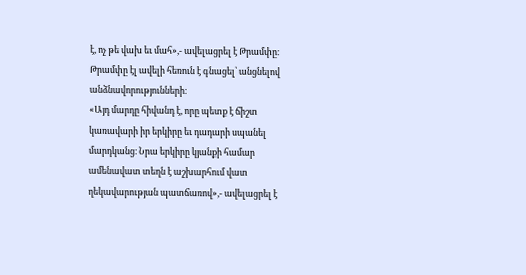է, ոչ թե վախ եւ մահ»,- ավելացրել է Թրամփը։
Թրամփը էլ ավելի հեռուն է գնացել՝ անցնելով անձնավորությունների։
«Այդ մարդը հիվանդ է, որը պետք է ճիշտ կառավարի իր երկիրը եւ դադարի սպանել մարդկանց։ Նրա երկիրը կյանքի համար ամենավատ տեղն է աշխարհում վատ ղեկավարության պատճառով»,- ավելացրել է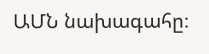ԱՄՆ նախագահը։